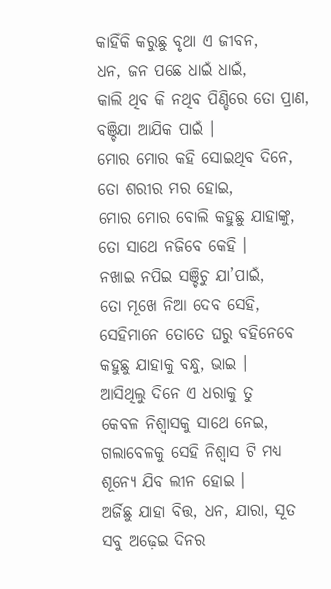କାହିଁକି କରୁଛୁ ବୃଥା ଏ ଜୀବନ,
ଧନ, ଜନ ପଛେ ଧାଇଁ ଧାଇଁ,
କାଲି ଥିବ କି ନଥିବ ପିଣ୍ଡିରେ ତୋ ପ୍ରାଣ,
ବଞ୍ଚିଯା ଆଯିକ ପାଇଁ ।
ମୋର ମୋର କହି ସୋଇଥିବ ଦିନେ,
ତୋ ଶରୀର ମର ହୋଇ,
ମୋର ମୋର ବୋଲି କହୁଛୁ ଯାହାଙ୍କୁ,
ତୋ ସାଥେ ନଜିବେ କେହି ।
ନଖାଇ ନପିଇ ସଞ୍ଚିଚୁ ଯା’ପାଇଁ,
ତୋ ମୂଖେ ନିଆ ଦେବ ସେହି,
ସେହିମାନେ ତୋତେ ଘରୁ ବହିନେବେ
କହୁଛୁ ଯାହାକୁ ବନ୍ଧୁ, ଭାଇ ।
ଆସିଥିଲୁ ଦିନେ ଏ ଧରାକୁ ତୁ
କେବଳ ନିଶ୍ବାସକୁ ସାଥେ ନେଇ,
ଗଲାବେଳକୁ ସେହି ନିଶ୍ବାସ ଟି ମଧ୍ୟ
ଶୂନ୍ୟେ ଯିବ ଲୀନ ହୋଇ ।
ଅର୍ଜିଛୁ ଯାହା ବିତ୍ତ, ଧନ, ଯାରା, ସୂତ
ସବୁ ଅଢ଼େଇ ଦିନର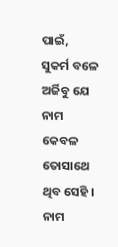ପାଇଁ,
ସୁକର୍ମ ବଳେ ଅର୍ଜିବୁ ଯେ ନାମ
କେବଳ ତୋସାଥେ ଥିବ ସେହି ।
ନାମ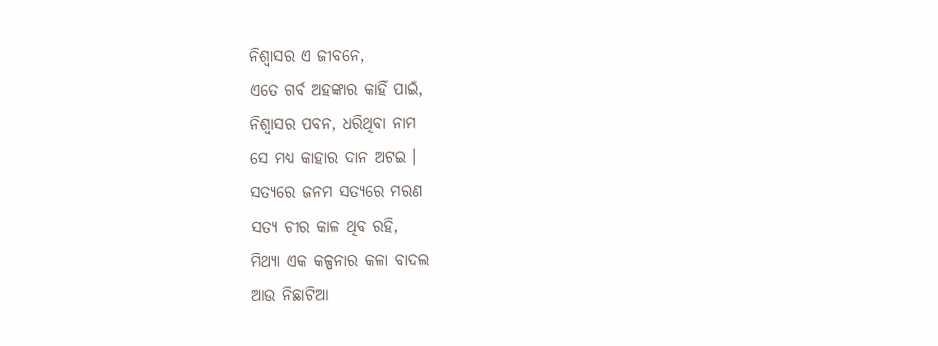ନିଶ୍ଵାସର ଏ ଜୀବନେ,
ଏତେ ଗର୍ବ ଅହଙ୍କାର କାହିଁ ପାଇଁ,
ନିଶ୍ୱାସର ପବନ, ଧରିଥିବା ନାମ
ସେ ମଧ୍ୟ କାହାର ଦାନ ଅଟଇ ।
ସତ୍ୟରେ ଜନମ ସତ୍ୟରେ ମରଣ
ସତ୍ୟ ଚୀର କାଳ ଥିବ ରହି,
ମିଥ୍ୟା ଏକ କଳ୍ପନାର କଳା ବାଦଲ
ଆଉ ନିଛାଟିଆ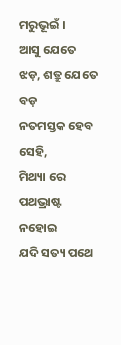ମରୁଭୂଇଁ ।
ଆସୁ ଯେତେ ଝଡ଼, ଶତ୍ରୁ ଯେତେ ବଡ଼
ନତମସ୍ତକ ହେବ ସେହି,
ମିଥ୍ୟା ରେ ପଥଭ୍ରାଷ୍ଟ ନହୋଇ
ଯଦି ସତ୍ୟ ପଥେ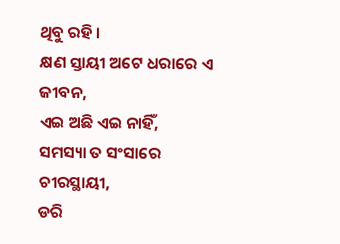ଥିବୁ ରହି ।
କ୍ଷଣ ସ୍ତାୟୀ ଅଟେ ଧରାରେ ଏ ଜୀବନ,
ଏଇ ଅଛି ଏଇ ନାହିଁ,
ସମସ୍ୟା ତ ସଂସାରେ ଚୀରସ୍ଥାୟୀ,
ଡରି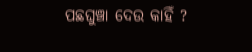ପଛଘୁଞ୍ଚା ଦେଉ କାହିଁ ?